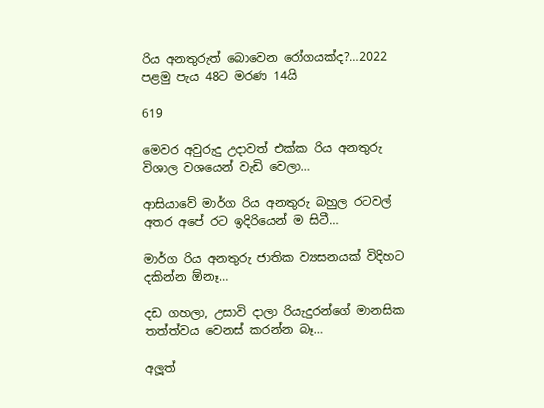රිය අනතුරුත් බොවෙන රෝගයක්ද?…2022 පළමු පැය 48ට මරණ 14යි

619

මෙවර අවුරුදු උදාවත් එක්ක රිය අනතුරු විශාල වශයෙන් වැඩි වෙලා…

ආසියාවේ මාර්ග රිය අනතුරු බහුල රටවල් අතර අපේ රට ඉදිරියෙන් ම සිටී…

මාර්ග රිය අනතුරු ජාතික ව්‍යසනයක් විදිහට දකින්න ඕනෑ…

දඩ ගහලා, උසාවි දාලා රියැදුරන්ගේ මානසික තත්ත්වය වෙනස් කරන්න බෑ…

අලූත්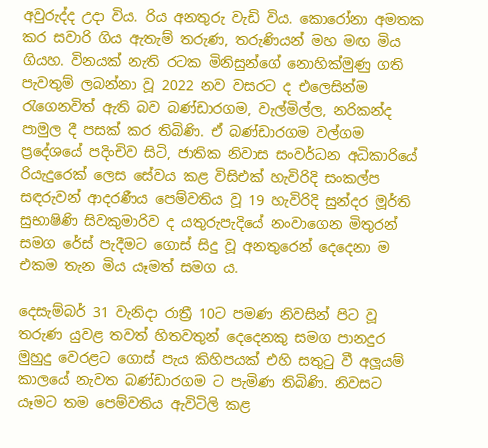අවුරුද්ද උදා විය. රිය අනතුරු වැඩි විය. කොරෝනා අමතක කර සවාරි ගිය ඇතැම් තරුණ, තරුණියන් මහ මඟ මිය ගියහ. විනයක් නැති රටක මිනිසුන්ගේ නොහික්මුණු ගති පැවතුම් ලබන්නා වූ 2022 නව වසරට ද එලෙසින්ම රැගෙනවිත් ඇති බව බණ්ඩාරගම, වැල්මිල්ල, නරිකන්ද පාමුල දී පසක් කර තිබිණි. ඒ බණ්ඩාරගම වල්ගම ප්‍රදේශයේ පදිංචිව සිටි, ජාතික නිවාස සංවර්ධන අධිකාරියේ රියැදුරෙක් ලෙස සේවය කළ විසිඑක් හැවිරිදි සංකල්ප සඳරුවන් ආදරණීය පෙම්වතිය වූ 19 හැවිරිදි සුන්දර මූර්ති සුභාෂිණි සිවකුමාරිව ද යතුරුපැදියේ නංවාගෙන මිතුරන් සමග රේස් පැදීමට ගොස් සිදු වූ අනතුරෙන් දෙදෙනා ම එකම තැන මිය යෑමත් සමග ය.

දෙසැම්බර් 31 වැනිදා රාත්‍රී 10ට පමණ නිවසින් පිට වූ තරුණ යුවළ තවත් හිතවතුන් දෙදෙනකු සමග පානදුර මුහුදු වෙරළට ගොස් පැය කිහිපයක් එහි සතුටු වී අලූයම් කාලයේ නැවත බණ්ඩාරගම ට පැමිණ තිබිණි. නිවසට යෑමට තම පෙම්වතිය ඇවිටිලි කළ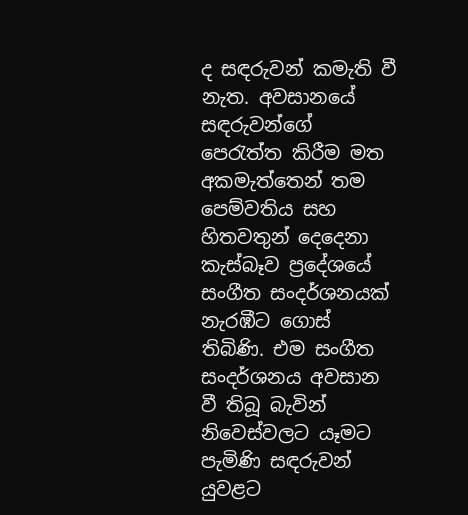ද සඳරුවන් කමැති වී නැත. අවසානයේ සඳරුවන්ගේ පෙරැත්ත කිරීම මත අකමැත්තෙන් තම පෙම්වතිය සහ හිතවතුන් දෙදෙනා කැස්බෑව ප්‍රදේශයේ සංගීත සංදර්ශනයක් නැරඹීට ගොස් තිබිණි. එම සංගීත සංදර්ශනය අවසාන වී තිබූ බැවින් නිවෙස්වලට යෑමට පැමිණි සඳරුවන් යුවළට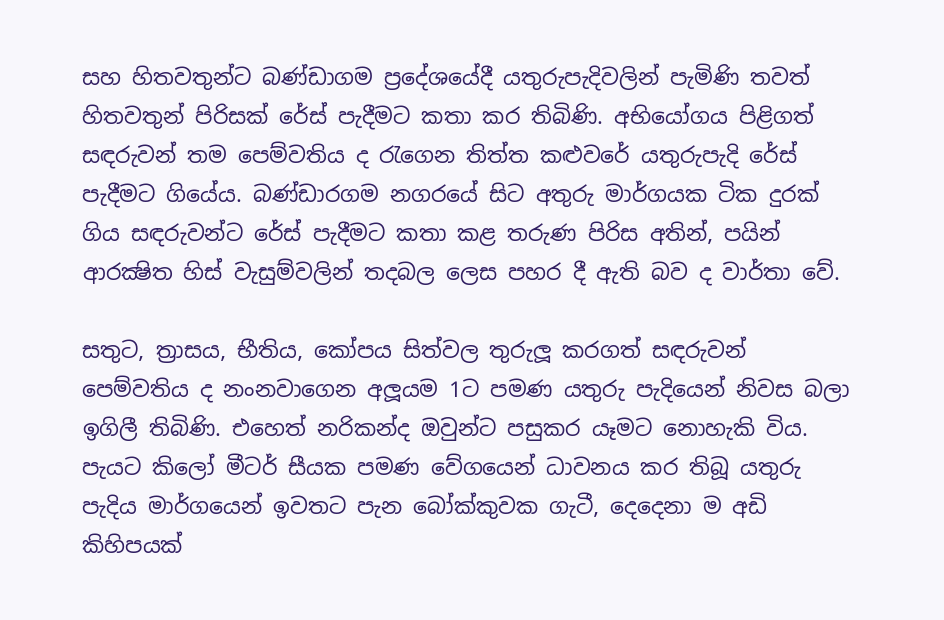සහ හිතවතුන්ට බණ්ඩාගම ප්‍රදේශයේදී යතුරුපැදිවලින් පැමිණි තවත් හිතවතුන් පිරිසක් රේස් පැදීමට කතා කර තිබිණි. අභියෝගය පිළිගත් සඳරුවන් තම පෙම්වතිය ද රැගෙන තිත්ත කළුවරේ යතුරුපැදි රේස් පැදීමට ගියේය. බණ්ඩාරගම නගරයේ සිට අතුරු මාර්ගයක ටික දුරක් ගිය සඳරුවන්ට රේස් පැදීමට කතා කළ තරුණ පිරිස අතින්, පයින් ආරක්‍ෂිත හිස් වැසුම්වලින් තදබල ලෙස පහර දී ඇති බව ද වාර්තා වේ.

සතුට, ත්‍රාසය, භීතිය, කෝපය සිත්වල තුරුලූ කරගත් සඳරුවන් පෙම්වතිය ද නංනවාගෙන අලූයම 1ට පමණ යතුරු පැදියෙන් නිවස බලා ඉගිලී තිබිණි. එහෙත් නරිකන්ද ඔවුන්ට පසුකර යෑමට නොහැකි විය. පැයට කිලෝ මීටර් සීයක පමණ වේගයෙන් ධාවනය කර තිබූ යතුරු පැදිය මාර්ගයෙන් ඉවතට පැන බෝක්කුවක ගැටී, දෙදෙනා ම අඩි කිහිපයක්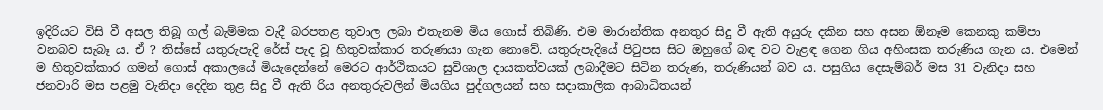ඉදිරියට විසි වී අසල තිබූ ගල් බැම්මක වැදී බරපතළ තුවාල ලබා එතැනම මිය ගොස් තිබිණි. එම මාරාන්තික අනතුර සිදු වී ඇති අයුරු දකින සහ අසන ඕනෑම කෙනකු කම්පා වනබව සැබෑ ය. ඒ ? තිස්සේ යතුරුපැදි රේස් පැද වූ හිතුවක්කාර තරුණයා ගැන නොවේ. යතුරුපැදියේ පිටුපස සිට ඔහුගේ බඳ වට වැළඳ ගෙන ගිය අහිංසක තරුණිය ගැන ය. එමෙන් ම හිතුවක්කාර ගමන් ගොස් අකාලයේ මියැදෙන්නේ මෙරට ආර්ථිකයට සුවිශාල දායකත්වයක් ලබාදීමට සිටින තරුණ, තරුණියන් බව ය. පසුගිය දෙසැම්බර් මස 31 වැනිදා සහ ජනවාරි මස පළමු වැනිදා දෙදින තුළ සිදු වී ඇති රිය අනතුරුවලින් මියගිය පුද්ගලයන් සහ සදාකාලික ආබාධිතයන්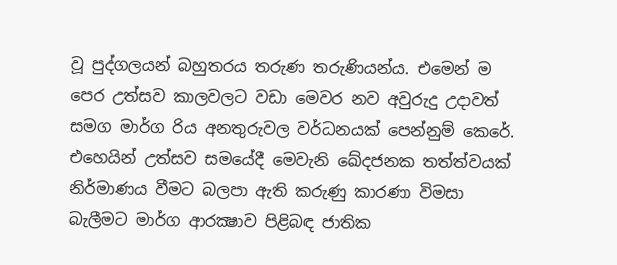වූ පුද්ගලයන් බහුතරය තරුණ තරුණියන්ය. එමෙන් ම පෙර උත්සව කාලවලට වඩා මෙවර නව අවුරුදු උදාවත් සමග මාර්ග රිය අනතුරුවල වර්ධනයක් පෙන්නුම් කෙරේ. එහෙයින් උත්සව සමයේදී මෙවැනි ඛේදජනක තත්ත්වයක් නිර්මාණය වීමට බලපා ඇති කරුණු කාරණා විමසා බැලීමට මාර්ග ආරක්‍ෂාව පිළිබඳ ජාතික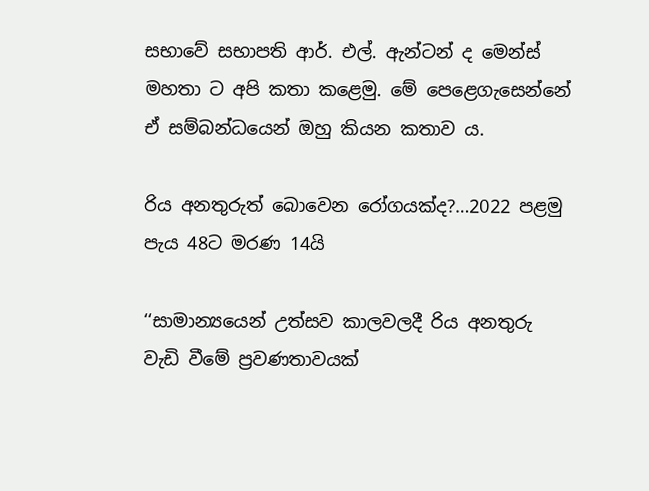සභාවේ සභාපති ආර්. එල්. ඇන්ටන් ද මෙන්ස් මහතා ට අපි කතා කළෙමු. මේ පෙළෙගැසෙන්නේ ඒ සම්බන්ධයෙන් ඔහු කියන කතාව ය.

රිය අනතුරුත් බොවෙන රෝගයක්ද?…2022 පළමු පැය 48ට මරණ 14යි

‘‘සාමාන්‍යයෙන් උත්සව කාලවලදී රිය අනතුරු වැඩි වීමේ ප්‍රවණතාවයක්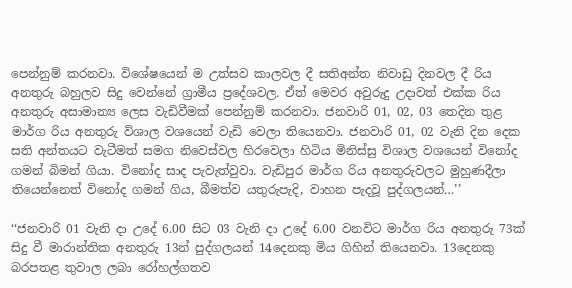පෙන්නුම් කරනවා. විශේෂයෙන් ම උත්සව කාලවල දී සතිඅන්ත නිවාඩු දිනවල දී රිය අනතුරු බහුලව සිදු වෙන්නේ ග්‍රාමීය ප්‍රදේශවල. ඒත් මෙවර අවුරුදු උදාවත් එක්ක රිය අනතුරු අසාමාන්‍ය ලෙස වැඩිවීමක් පෙන්නුම් කරනවා. ජනවාරි 01, 02, 03 තෙදින තුළ මාර්ග රිය අනතුරු විශාල වශයෙන් වැඩි වෙලා තියෙනවා. ජනවාරි 01, 02 වැනි දින දෙක සති අන්තයට වැටීමත් සමග නිවෙස්වල හිරවෙලා හිටිය මිනිස්සු විශාල වශයෙන් විනෝද ගමන් බිමන් ගියා. විනෝද සාද පැවැත්වුවා. වැඩිපුර මාර්ග රිය අනතුරුවලට මුහුණදීලා තියෙන්නෙත් විනෝද ගමන් ගිය, බීමත්ව යතුරුපැදි, වාහන පැදවූ පුද්ගලයන්…’’

‘‘ජනවාරි 01 වැනි දා උදේ 6.00 සිට 03 වැනි දා උදේ 6.00 වනවිට මාර්ග රිය අනතුරු 73ක් සිදු වී මාරාන්තික අනතුරු 13න් පුද්ගලයන් 14දෙනකු මිය ගිහින් තියෙනවා. 13දෙනකු බරපතළ තුවාල ලබා රෝහල්ගතව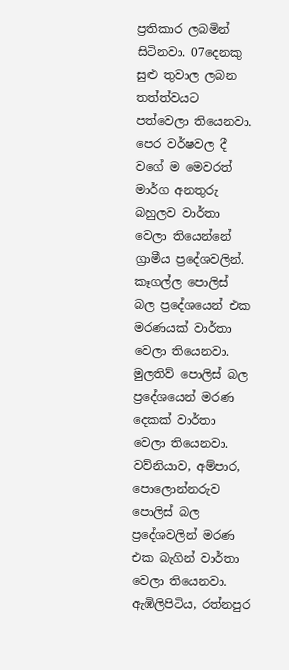ප්‍රතිකාර ලබමින් සිටිනවා. 07දෙනකු සුළු තුවාල ලබන තත්ත්වයට පත්වෙලා තියෙනවා. පෙර වර්ෂවල දී වගේ ම මෙවරත් මාර්ග අනතුරු බහුලව වාර්තා වෙලා තියෙන්නේ ග්‍රාමීය ප්‍රදේශවලින්. කෑගල්ල පොලිස් බල ප්‍රදේශයෙන් එක මරණයක් වාර්තා වෙලා තියෙනවා. මුලතිව් පොලිස් බල ප්‍රදේශයෙන් මරණ දෙකක් වාර්තා වෙලා තියෙනවා. වව්නියාව, අම්පාර, පොලොන්නරුව පොලිස් බල ප්‍රදේශවලින් මරණ එක බැගින් වාර්තා වෙලා තියෙනවා. ඇඹිලිපිටිය, රත්නපුර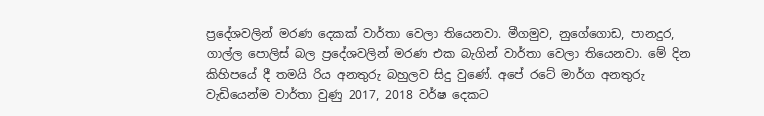ප්‍රදේශවලින් මරණ දෙකක් වාර්තා වෙලා තියෙනවා. මීගමුව, නුගේගොඩ, පානදුර, ගාල්ල පොලිස් බල ප්‍රදේශවලින් මරණ එක බැගින් වාර්තා වෙලා තියෙනවා. මේ දින කිහිපයේ දී තමයි රිය අනතුරු බහුලව සිදු වුණේ. අපේ රටේ මාර්ග අනතුරු වැඩියෙන්ම වාර්තා වුණු 2017, 2018 වර්ෂ දෙකට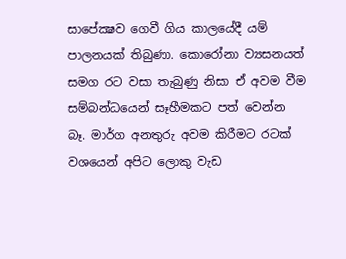සාපේක්‍ෂව ගෙවී ගිය කාලයේදී යම් පාලනයක් තිබුණා. කොරෝනා ව්‍යසනයත් සමග රට වසා තැබුණු නිසා ඒ අවම වීම සම්බන්ධයෙන් සෑහීමකට පත් වෙන්න බෑ. මාර්ග අනතුරු අවම කිරීමට රටක් වශයෙන් අපිට ලොකු වැඩ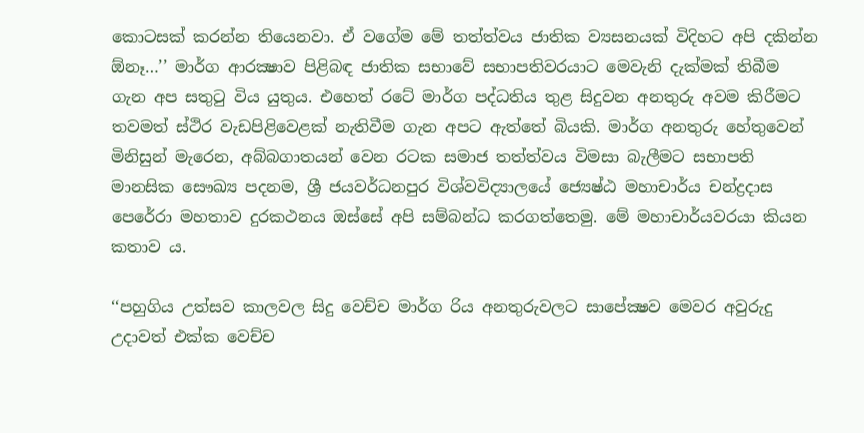කොටසක් කරන්න තියෙනවා. ඒ වගේම මේ තත්ත්වය ජාතික ව්‍යසනයක් විදිහට අපි දකින්න ඕනෑ…’’ මාර්ග ආරක්‍ෂාව පිළිබඳ ජාතික සභාවේ සභාපතිවරයාට මෙවැනි දැක්මක් තිබීම ගැන අප සතුටු විය යුතුය. එහෙත් රටේ මාර්ග පද්ධතිය තුළ සිදුවන අනතුරු අවම කිරීමට තවමත් ස්ථිර වැඩපිළිවෙළක් නැතිවීම ගැන අපට ඇත්තේ බියකි. මාර්ග අනතුරු හේතුවෙන් මිනිසුන් මැරෙන, අබ්බගාතයන් වෙන රටක සමාජ තත්ත්වය විමසා බැලීමට සභාපති මානසික සෞඛ්‍ය පදනම, ශ්‍රී ජයවර්ධනපුර විශ්වවිද්‍යාලයේ ජ්‍යෙෂ්ඨ මහාචාර්ය චන්ද්‍රදාස පෙරේරා මහතාව දුරකථනය ඔස්සේ අපි සම්බන්ධ කරගත්තෙමු. මේ මහාචාර්යවරයා කියන කතාව ය.

‘‘පහුගිය උත්සව කාලවල සිදු වෙච්ච මාර්ග රිය අනතුරුවලට සාපේක්‍ෂව මෙවර අවුරුදු උදාවත් එක්ක වෙච්ච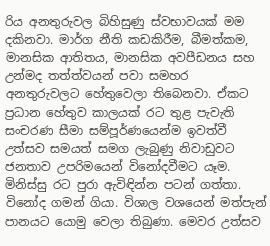රිය අනතුරුවල බිහිසුණු ස්වභාවයක් මම දකිනවා. මාර්ග නීති කඩකිරීම, බීමත්කම, මානසික ආතිතය, මානසික අවපීඩනය සහ උන්මද තත්ත්වයන් පවා සමහර අනතුරුවලට හේතුවෙලා තිබෙනවා. ඒකට ප්‍රධාන හේතුව කාලයක් රට තුළ පැවැති සංචරණ සීමා සම්පූර්ණයෙන්ම ඉවත්වී උත්සව සමයත් සමග ලැබුණු නිවාඩුවට ජනතාව උපරිමයෙන් විනෝදවීමට යෑම. මිනිස්සු රට පුරා ඇවිඳින්න පටන් ගත්තා. විනෝද ගමන් ගියා. විශාල වශයෙන් මත්පැන් පානයට යොමු වෙලා තිබුණා. මෙවර උත්සව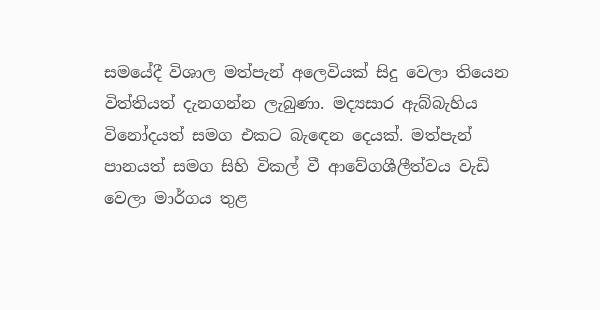සමයේදී විශාල මත්පැන් අලෙවියක් සිදු වෙලා තියෙන විත්තියත් දැනගන්න ලැබුණා. මද්‍යසාර ඇබ්බැහිය විනෝදයත් සමග එකට බැඳෙන දෙයක්. මත්පැන් පානයත් සමග සිහි විකල් වී ආවේගශීලීත්වය වැඩි වෙලා මාර්ගය තුළ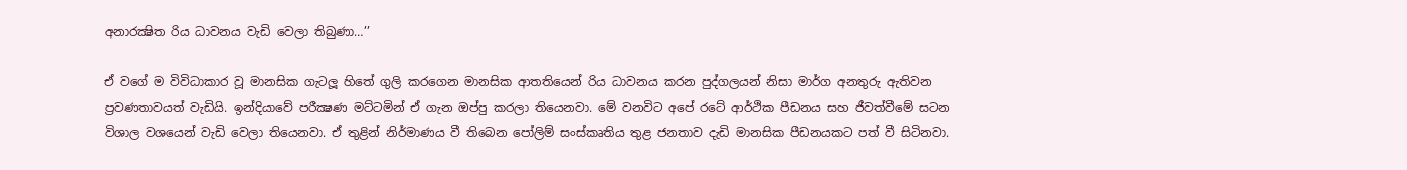අනාරක්‍ෂිත රිය ධාවනය වැඩි වෙලා තිබුණා…’’

ඒ වගේ ම විවිධාකාර වූ මානසික ගැටලූ හිතේ ගුලි කරගෙන මානසික ආතතියෙන් රිය ධාවනය කරන පුද්ගලයන් නිසා මාර්ග අනතුරු ඇතිවන ප්‍රවණතාවයත් වැඩියි. ඉන්දියාවේ පරීක්‍ෂණ මට්ටමින් ඒ ගැන ඔප්පු කරලා තියෙනවා. මේ වනවිට අපේ රටේ ආර්ථික පීඩනය සහ ජීවත්වීමේ සටන විශාල වශයෙන් වැඩි වෙලා තියෙනවා. ඒ තුළින් නිර්මාණය වී තිබෙන පෝලිම් සංස්කෘතිය තුළ ජනතාව දැඩි මානසික පීඩනයකට පත් වී සිටිනවා.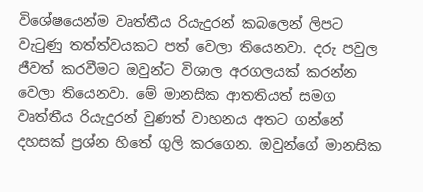විශේෂයෙන්ම වෘත්තීය රියැදුරන් කබලෙන් ලිපට වැටුණු තත්ත්වයකට පත් වෙලා තියෙනවා. දරු පවුල ජීවත් කරවීමට ඔවුන්ට විශාල අරගලයක් කරන්න වෙලා තියෙනවා. මේ මානසික ආතතියත් සමග වෘත්තීය රියැදුරන් වුණත් වාහනය අතට ගන්නේ දහසක් ප්‍රශ්න හිතේ ගුලි කරගෙන. ඔවුන්ගේ මානසික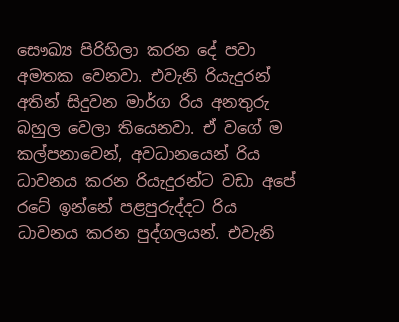සෞඛ්‍ය පිරිහිලා කරන දේ පවා අමතක වෙනවා. එවැනි රියැදුරන් අතින් සිදුවන මාර්ග රිය අනතුරු බහුල වෙලා තියෙනවා. ඒ වගේ ම කල්පනාවෙන්, අවධානයෙන් රිය ධාවනය කරන රියැදුරන්ට වඩා අපේ රටේ ඉන්නේ පළපුරුද්දට රිය ධාවනය කරන පුද්ගලයන්. එවැනි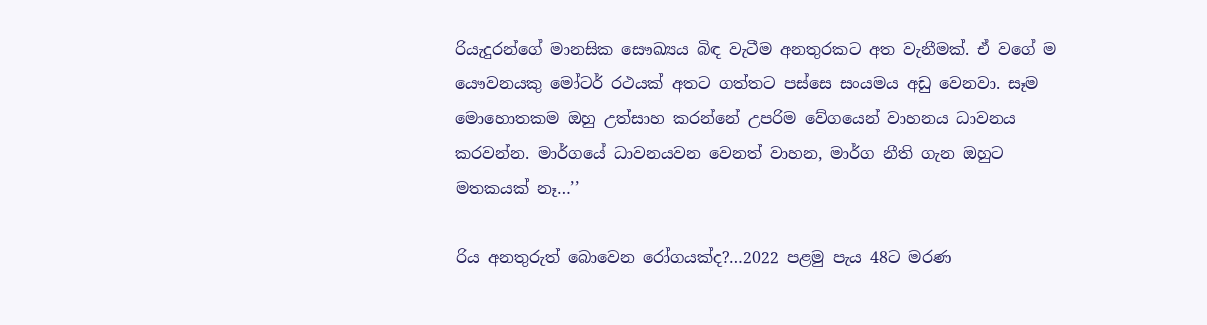රියැදුරන්ගේ මානසික සෞඛ්‍යය බිඳ වැටීම අනතුරකට අත වැනීමක්. ඒ වගේ ම යෞවනයකු මෝටර් රථයක් අතට ගත්තට පස්සෙ සංයමය අඩු වෙනවා. සෑම මොහොතකම ඔහු උත්සාහ කරන්නේ උපරිම වේගයෙන් වාහනය ධාවනය කරවන්න. මාර්ගයේ ධාවනයවන වෙනත් වාහන, මාර්ග නීති ගැන ඔහුට මතකයක් නෑ…’’

රිය අනතුරුත් බොවෙන රෝගයක්ද?…2022 පළමු පැය 48ට මරණ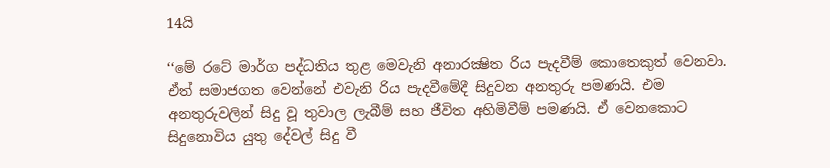14යි

‘‘මේ රටේ මාර්ග පද්ධතිය තුළ මෙවැනි අනාරක්‍ෂිත රිය පැදවීම් කොතෙකුත් වෙනවා. ඒත් සමාජගත වෙන්නේ එවැනි රිය පැදවීමේදී සිදුවන අනතුරු පමණයි. එම අනතුරුවලින් සිදු වූ තුවාල ලැබීම් සහ ජීවිත අහිමිවීම් පමණයි. ඒ වෙනකොට සිදුනොවිය යුතු දේවල් සිදු වී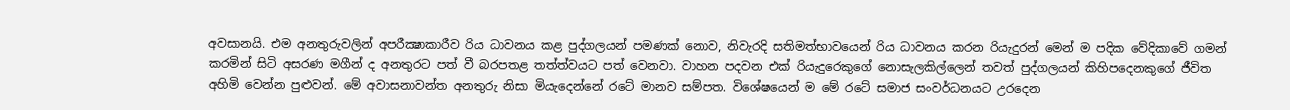අවසානයි. එම අනතුරුවලින් අපරීක්‍ෂාකාරීව රිය ධාවනය කළ පුද්ගලයන් පමණක් නොව, නිවැරදි සතිමත්භාවයෙන් රිය ධාවනය කරන රියැදුරන් මෙන් ම පදික වේදිකාවේ ගමන් කරමින් සිටි අසරණ මගීන් ද අනතුරට පත් වී බරපතළ තත්ත්වයට පත් වෙනවා. වාහන පදවන එක් රියැදුරෙකුගේ නොසැලකිල්ලෙන් තවත් පුද්ගලයන් කිහිපදෙනකුගේ ජීවිත අහිමි වෙන්න පුළුවන්. මේ අවාසනාවන්ත අනතුරු නිසා මියැදෙන්නේ රටේ මානව සම්පත. විශේෂයෙන් ම මේ රටේ සමාජ සංවර්ධනයට උරදෙන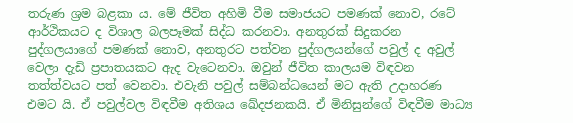තරුණ ශ්‍රම බළකා ය. මේ ජීවිත අහිමි වීම සමාජයට පමණක් නොව, රටේ ආර්ථිකයට ද විශාල බලපෑමක් සිද්ධ කරනවා. අනතුරක් සිදුකරන පුද්ගලයාගේ පමණක් නොව, අනතුරට පත්වන පුද්ගලයන්ගේ පවුල් ද අවුල් වෙලා දැඩි ප්‍රපාතයකට ඇද වැටෙනවා. ඔවුන් ජීවිත කාලයම විඳවන තත්ත්වයට පත් වෙනවා. එවැනි පවුල් සම්බන්ධයෙන් මට ඇති උදාහරණ එමට යි. ඒ පවුල්වල විඳවීම අතිශය ඛේදජනකයි. ඒ මිනිසුන්ගේ විඳවීම මාධ්‍ය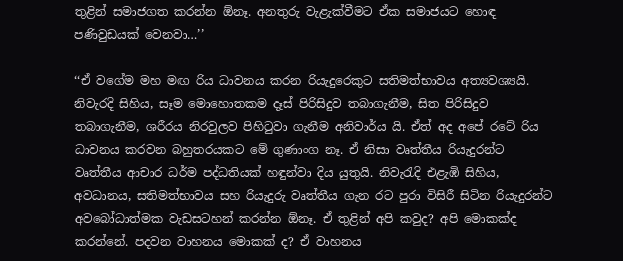තුළින් සමාජගත කරන්න ඕනෑ. අනතුරු වැළැක්වීමට ඒක සමාජයට හොඳ පණිවුඩයක් වෙනවා…’’

‘‘ඒ වගේම මහ මඟ රිය ධාවනය කරන රියැදුරෙකුට සතිමත්භාවය අත්‍යවශ්‍යයි. නිවැරදි සිහිය, සෑම මොහොතකම දෑස් පිරිසිදුව තබාගැනීම, සිත පිරිසිදුව තබාගැනීම, ශරීරය නිරවුලව පිහිටුවා ගැනීම අනිවාර්ය යි. ඒත් අද අපේ රටේ රිය ධාවනය කරවන බහුතරයකට මේ ගුණාංග නෑ. ඒ නිසා වෘත්තීය රියැදුරන්ට වෘත්තීය ආචාර ධර්ම පද්ධතියක් හඳුන්වා දිය යුතුයි. නිවැරැදි එළැඹි සිහිය, අවධානය, සතිමත්භාවය සහ රියැදුරු වෘත්තීය ගැන රට පුරා විසිරී සිටින රියැදුරන්ට අවබෝධාත්මක වැඩසටහන් කරන්න ඕනෑ. ඒ තුළින් අපි කවුද? අපි මොකක්ද කරන්නේ. පදවන වාහනය මොකක් ද? ඒ වාහනය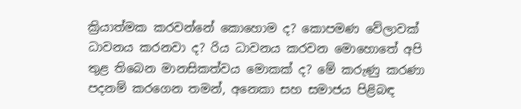ක්‍රියාත්මක කරවන්නේ කොහොම ද? කොපමණ වේලාවක් ධාවනය කරනවා ද? රිය ධාවනය කරවන මොහොතේ අපි තුළ තිබෙන මානසිකත්වය මොකක් ද? මේ කරුණු කරණා පදනම් කරගෙන තමන්, අනෙකා සහ සමාජය පිළිබඳ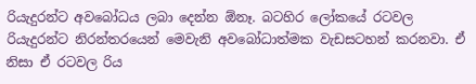රියැදුරන්ට අවබෝධය ලබා දෙන්න ඕනෑ. බටහිර ලෝකයේ රටවල රියැදුරන්ට නිරන්තරයෙන් මෙවැනි අවබෝධාත්මක වැඩසටහන් කරනවා. ඒ නිසා ඒ රටවල රිය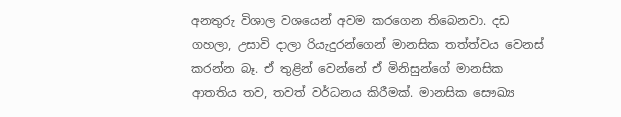අනතුරු විශාල වශයෙන් අවම කරගෙන තිබෙනවා. දඩ ගහලා, උසාවි දාලා රියැදුරන්ගෙන් මානසික තත්ත්වය වෙනස් කරන්න බෑ. ඒ තුළින් වෙන්නේ ඒ මිනිසුන්ගේ මානසික ආතතිය තව, තවත් වර්ධනය කිරීමක්. මානසික සෞඛ්‍ය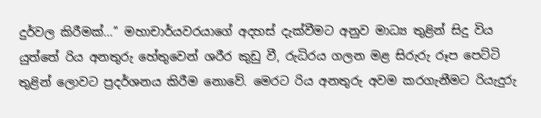දුර්වල කිරීමක්…’’ මහාචාර්යවරයාගේ අදහස් දැක්වීමට අනුව මාධ්‍ය තුළින් සිදු විය යුත්තේ රිය අනතුරු හේතුවෙන් ශරීර කුඩු වී, රුධිරය ගලන මළ සිරුරු රූප පෙට්ටි තුළින් ලොවට ප්‍රදර්ශනය කිරීම නොවේ. මෙරට රිය අනතුරු අවම කරගැනීමට රියැදුරු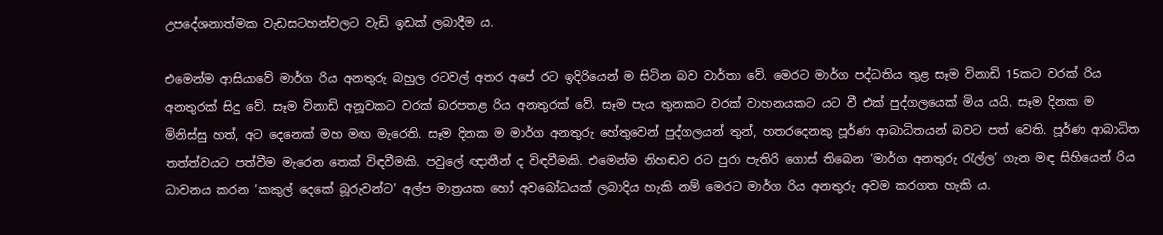උපදේශනාත්මක වැඩසටහන්වලට වැඩි ඉඩක් ලබාදීම ය.

එමෙන්ම ආසියාවේ මාර්ග රිය අනතුරු බහුල රටවල් අතර අපේ රට ඉදිරියෙන් ම සිටින බව වාර්තා වේ. මෙරට මාර්ග පද්ධතිය තුළ සෑම විනාඩි 15කට වරක් රිය අනතුරක් සිදු වේ. සෑම විනාඩි අනූවකට වරක් බරපතළ රිය අනතුරක් වේ. සෑම පැය තුනකට වරක් වාහනයකට යට වී එක් පුද්ගලයෙක් මිය යයි. සෑම දිනක ම මිනිස්සු හත්, අට දෙනෙක් මහ මඟ මැරෙති. සෑම දිනක ම මාර්ග අනතුරු හේතුවෙන් පුද්ගලයන් තුන්, හතරදෙනකු පූර්ණ ආබාධිතයන් බවට පත් වෙති. පූර්ණ ආබාධිත තත්ත්වයට පත්වීම මැරෙන තෙක් විඳවීමකි. පවුලේ ඥාතීන් ද විඳවීමකි. එමෙන්ම නිහඬව රට පුරා පැතිරි ගොස් තිබෙන ‘මාර්ග අනතුරු රැල්ල’ ගැන මඳ සිහියෙන් රිය ධාවනය කරන ‘කකුල් දෙකේ බූරුවන්ට’ අල්ප මාත්‍රයක හෝ අවබෝධයක් ලබාදිය හැකි නම් මෙරට මාර්ග රිය අනතුරු අවම කරගත හැකි ය.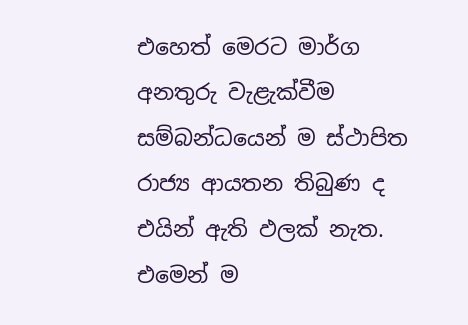එහෙත් මෙරට මාර්ග අනතුරු වැළැක්වීම සම්බන්ධයෙන් ම ස්ථාපිත රාජ්‍ය ආයතන තිබුණ ද එයින් ඇති ඵලක් නැත. එමෙන් ම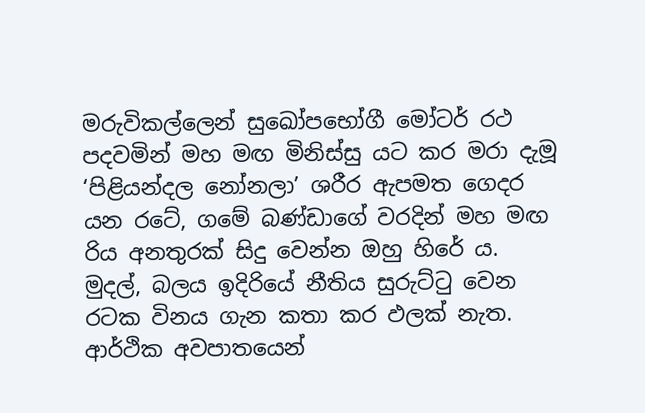මරුවිකල්ලෙන් සුඛෝපභෝගී මෝටර් රථ පදවමින් මහ මඟ මිනිස්සු යට කර මරා දැමූ ‘පිළියන්දල නෝනලා’ ශරීර ඇපමත ගෙදර යන රටේ, ගමේ බණ්ඩාගේ වරදින් මහ මඟ රිය අනතුරක් සිදු වෙන්න ඔහු හිරේ ය. මුදල්, බලය ඉදිරියේ නීතිය සුරුට්ටු වෙන රටක විනය ගැන කතා කර ඵලක් නැත. ආර්ථික අවපාතයෙන්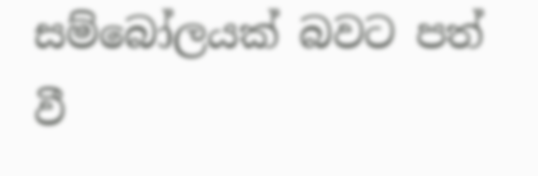සම්බෝලයක් බවට පත් වී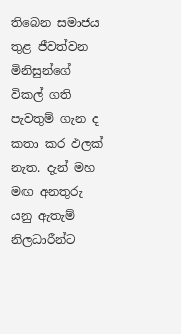තිබෙන සමාජය තුළ ජීවත්වන මිනිසුන්ගේ විකල් ගති පැවතුම් ගැන ද කතා කර ඵලක් නැත. දැන් මහ මඟ අනතුරු යනු ඇතැම් නිලධාරීන්ට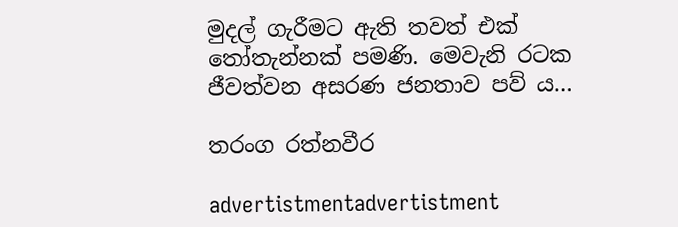මුදල් ගැරීමට ඇති තවත් එක් තෝතැන්නක් පමණි. මෙවැනි රටක ජීවත්වන අසරණ ජනතාව පව් ය…

තරංග රත්නවීර

advertistmentadvertistment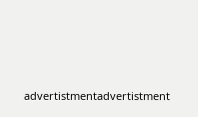advertistmentadvertistment